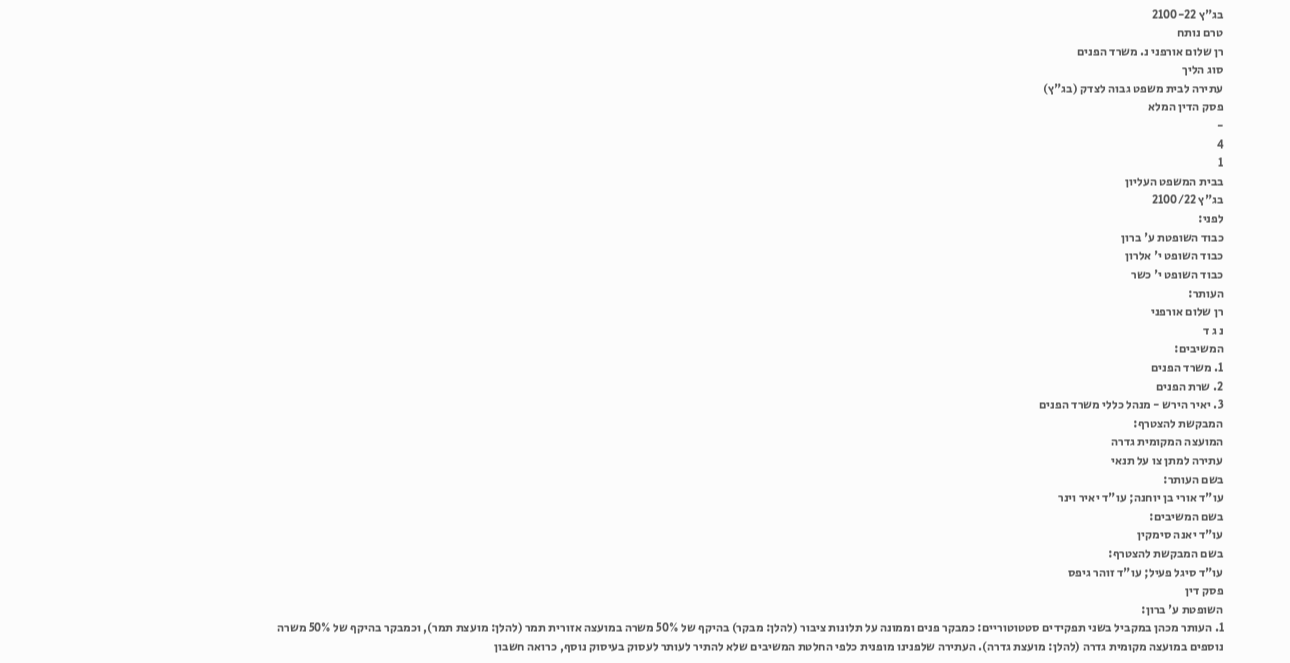בג"ץ 2100-22
טרם נותח
רן שלום אורפני נ. משרד הפנים
סוג הליך
עתירה לבית משפט גבוה לצדק (בג"ץ)
פסק הדין המלא
-
4
1
בבית המשפט העליון
בג"ץ 2100/22
לפני:
כבוד השופטת ע' ברון
כבוד השופט י' אלרון
כבוד השופט י' כשר
העותר:
רן שלום אורפני
נ ג ד
המשיבים:
1. משרד הפנים
2. שרת הפנים
3. יאיר הירש - מנהל כללי משרד הפנים
המבקשת להצטרף:
המועצה המקומית גדרה
עתירה למתן צו על תנאי
בשם העותר:
עו"ד אורי בן יוחנה; עו"ד יאיר וינר
בשם המשיבים:
עו"ד יאנה סימקין
בשם המבקשת להצטרף:
עו"ד סיגל פעיל; עו"ד זוהר גיפס
פסק דין
השופטת ע' ברון:
1. העותר מכהן במקביל בשני תפקידים סטטוטוריים: כמבקר פנים וממונה על תלונות ציבור (להלן: מבקר) בהיקף של 50% משרה במועצה אזורית תמר (להלן: מועצת תמר), וכמבקר בהיקף של 50% משרה נוספים במועצה מקומית גדרה (להלן: מועצת גדרה). העתירה שלפנינו מופנית כלפי החלטת המשיבים שלא להתיר לעותר לעסוק בעיסוק נוסף, כרואה חשבון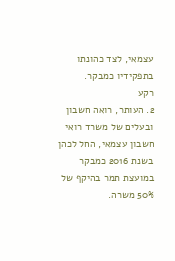עצמאי, לצד כהונתו בתפקידיו כמבקר.
רקע
2. העותר, רואה חשבון ובעלים של משרד רואי חשבון עצמאי, החל לכהן בשנת 2016 כמבקר במועצת תמר בהיקף של 50% משרה.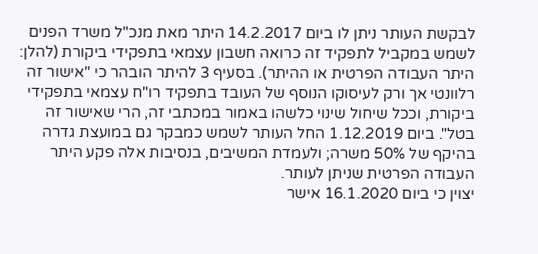לבקשת העותר ניתן לו ביום 14.2.2017 היתר מאת מנכ"ל משרד הפנים לשמש במקביל לתפקיד זה כרואה חשבון עצמאי בתפקידי ביקורת (להלן: היתר העבודה הפרטית או ההיתר). בסעיף 3 להיתר הובהר כי "אישור זה רלוונטי אך ורק לעיסוקו הנוסף של העובד בתפקיד רו"ח עצמאי בתפקידי ביקורת, וככל שיחול שינוי כלשהו באמור במכתבי זה, הרי שאישור זה בטל". ביום 1.12.2019 החל העותר לשמש כמבקר גם במועצת גדרה בהיקף של 50% משרה; ולעמדת המשיבים, בנסיבות אלה פקע היתר העבודה הפרטית שניתן לעותר.
יצוין כי ביום 16.1.2020 אישר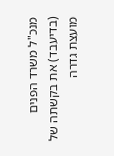מנכ"ל משרד הפנים (בדיעבד) את בקשתה של מועצת גדרה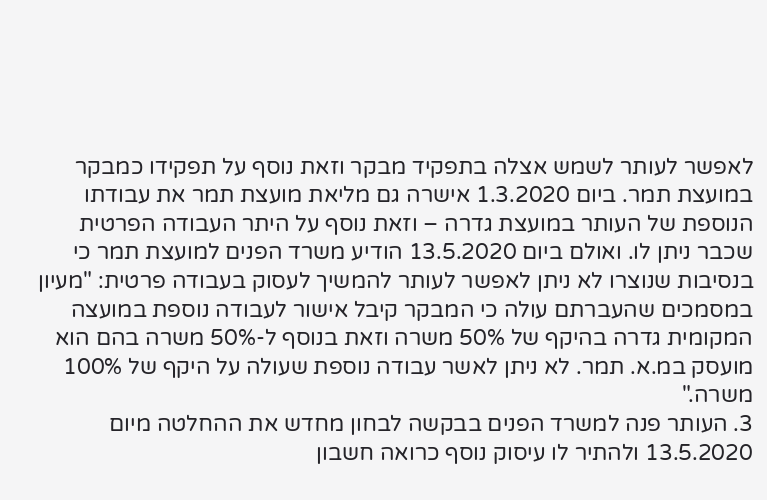לאפשר לעותר לשמש אצלה בתפקיד מבקר וזאת נוסף על תפקידו כמבקר במועצת תמר. ביום 1.3.2020 אישרה גם מליאת מועצת תמר את עבודתו הנוספת של העותר במועצת גדרה – וזאת נוסף על היתר העבודה הפרטית שכבר ניתן לו. ואולם ביום 13.5.2020 הודיע משרד הפנים למועצת תמר כי בנסיבות שנוצרו לא ניתן לאפשר לעותר להמשיך לעסוק בעבודה פרטית: "מעיון במסמכים שהעברתם עולה כי המבקר קיבל אישור לעבודה נוספת במועצה המקומית גדרה בהיקף של 50% משרה וזאת בנוסף ל-50% משרה בהם הוא מועסק במ.א. תמר. לא ניתן לאשר עבודה נוספת שעולה על היקף של 100% משרה."
3. העותר פנה למשרד הפנים בבקשה לבחון מחדש את ההחלטה מיום 13.5.2020 ולהתיר לו עיסוק נוסף כרואה חשבון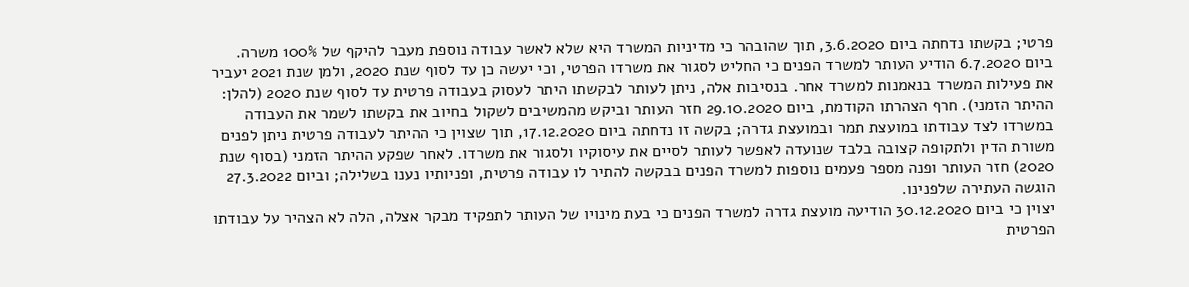פרטי; בקשתו נדחתה ביום 3.6.2020, תוך שהובהר כי מדיניות המשרד היא שלא לאשר עבודה נוספת מעבר להיקף של 100% משרה. ביום 6.7.2020 הודיע העותר למשרד הפנים כי החליט לסגור את משרדו הפרטי, וכי יעשה כן עד לסוף שנת 2020, ולמן שנת 2021 יעביר את פעילות המשרד בנאמנות למשרד אחר. בנסיבות אלה, ניתן לעותר לבקשתו היתר לעסוק בעבודה פרטית עד לסוף שנת 2020 (להלן: ההיתר הזמני). חרף הצהרתו הקודמת, ביום 29.10.2020 חזר העותר וביקש מהמשיבים לשקול בחיוב את בקשתו לשמר את העבודה במשרדו לצד עבודתו במועצת תמר ובמועצת גדרה; בקשה זו נדחתה ביום 17.12.2020, תוך שצוין כי ההיתר לעבודה פרטית ניתן לפנים משורת הדין ולתקופה קצובה בלבד שנועדה לאפשר לעותר לסיים את עיסוקיו ולסגור את משרדו. לאחר שפקע ההיתר הזמני (בסוף שנת 2020) חזר העותר ופנה מספר פעמים נוספות למשרד הפנים בבקשה להתיר לו עבודה פרטית, ופניותיו נענו בשלילה; וביום 27.3.2022 הוגשה העתירה שלפנינו.
יצוין כי ביום 30.12.2020 הודיעה מועצת גדרה למשרד הפנים כי בעת מינויו של העותר לתפקיד מבקר אצלה, הלה לא הצהיר על עבודתו הפרטית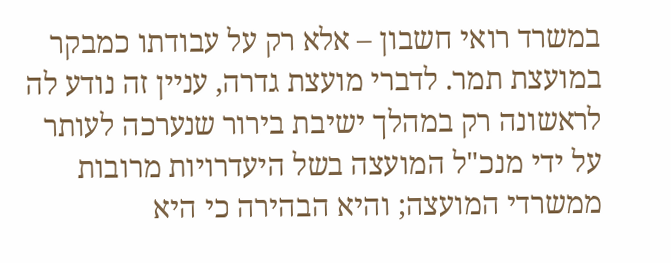במשרד רואי חשבון – אלא רק על עבודתו כמבקר במועצת תמר. לדברי מועצת גדרה, עניין זה נודע לה לראשונה רק במהלך ישיבת בירור שנערכה לעותר על ידי מנכ"ל המועצה בשל היעדרויות מרובות ממשרדי המועצה; והיא הבהירה כי היא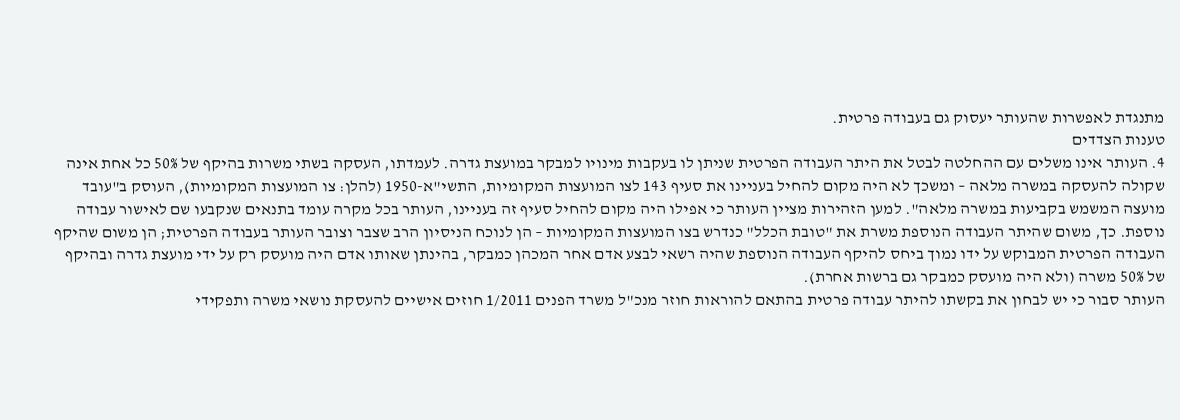מתנגדת לאפשרות שהעותר יעסוק גם בעבודה פרטית.
טענות הצדדים
4. העותר אינו משלים עם ההחלטה לבטל את היתר העבודה הפרטית שניתן לו בעקבות מינויו למבקר במועצת גדרה. לעמדתו, העסקה בשתי משרות בהיקף של 50% כל אחת אינה שקולה להעסקה במשרה מלאה – ומשכך לא היה מקום להחיל בעניינו את סעיף 143 לצו המועצות המקומיות, התשי"א-1950 (להלן: צו המועצות המקומיות), העוסק ב"עובד מועצה המשמש בקביעות במשרה מלאה". למען הזהירות מציין העותר כי אפילו היה מקום להחיל סעיף זה בעניינו, העותר בכל מקרה עומד בתנאים שנקבעו שם לאישור עבודה נוספת. כך, משום שהיתר העבודה הנוספת משרת את "טובת הכלל" כנדרש בצו המועצות המקומיות – הן לנוכח הניסיון הרב שצבר וצובר העותר בעבודה הפרטית; הן משום שהיקף העבודה הפרטית המבוקש על ידו נמוך ביחס להיקף העבודה הנוספת שהיה רשאי לבצע אדם אחר המכהן כמבקר, בהינתן שאותו אדם היה מועסק רק על ידי מועצת גדרה ובהיקף של 50% משרה (ולא היה מועסק כמבקר גם ברשות אחרת).
העותר סבור כי יש לבחון את בקשתו להיתר עבודה פרטית בהתאם להוראות חוזר מנכ"ל משרד הפנים 1/2011 חוזים אישיים להעסקת נושאי משרה ותפקידי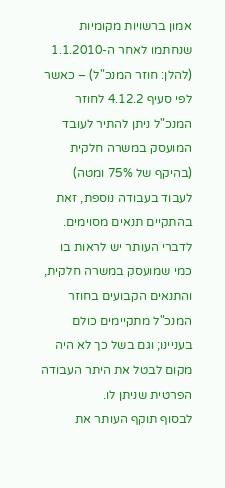אמון ברשויות מקומיות שנחתמו לאחר ה-1.1.2010 (להלן: חוזר המנכ"ל) – כאשר לפי סעיף 4.12.2 לחוזר המנכ"ל ניתן להתיר לעובד המועסק במשרה חלקית (בהיקף של 75% ומטה) לעבוד בעבודה נוספת, זאת בהתקיים תנאים מסוימים. לדברי העותר יש לראות בו כמי שמועסק במשרה חלקית, והתנאים הקבועים בחוזר המנכ"ל מתקיימים כולם בעניינו; וגם בשל כך לא היה מקום לבטל את היתר העבודה הפרטית שניתן לו.
לבסוף תוקף העותר את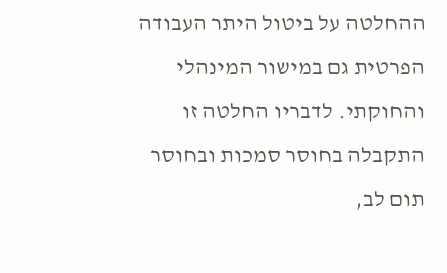ההחלטה על ביטול היתר העבודה הפרטית גם במישור המינהלי והחוקתי. לדבריו החלטה זו התקבלה בחוסר סמכות ובחוסר תום לב,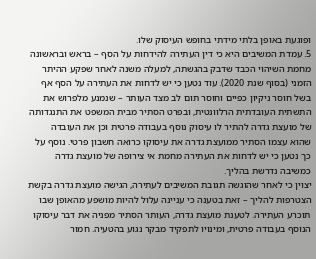ופוגעת באופן בלתי מידתי בחופש העיסוק שלו.
5. עמדת המשיבים היא כי דין העתירה להידחות על הסף – בראש ובראשונה מחמת השיהוי הכבד שדבק בהגשתה, למעלה משנה לאחר שפקע ההיתר הזמני (בסוף שנת 2020). עוד נטען כי יש לדחות את העתירה על הסף אף בשל חוסר ניקיון כפיים וחוסר תום לב מצד העותר – שנמנע מלפרוש את התשתית העובדתית הרלוונטית, ובפרט הסתיר מבית המשפט את התנגדותה של מועצת גדרה להתיר לו עיסוק נוסף בעבודה פרטית וכן את העובדה שהוא עצמו הסתיר ממועצת גדרה את עיסוקו כרואה חשבון פרטי. נוסף על כך נטען כי יש לדחות את העתירה מחמת אי צירופה של מועצת גדרה כמשיבה נדרשת בהליך.
יצוין כי לאחר שהוגשה תגובת המשיבים לעתירה, הגישה מועצת גדרה בקשת הצטרפות להליך – זאת בטענה כי עניינה עלול להיות מושפע מהאופן שבו תוכרע העתירה. לטענת מועצת גדרה, העותר הסתיר מפניה את דבר עיסוקו הנוסף בעבודה פרטית, ומינויו לתפקיד מבקר נגוע בהטעיה. חמור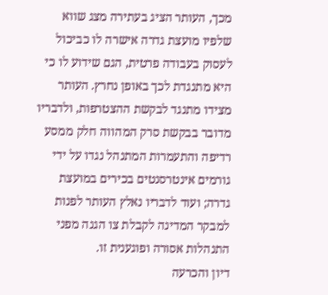מכך, העותר הציג בעתירה מצג שווא שלפיו מועצת גדרה אישרה לו כביכול לעסוק בעבודה פרטית, הגם שידוע לו כי היא מתנגדת לכך באופן נחרץ. העותר מצידו מתנגד לבקשת ההצטרפות, ולדבריו מדובר בבקשת סרק המהווה חלק ממסע רדיפה והתעמרות המתנהל נגדו על ידי גורמים אינטרסנטים בכירים במועצת גדרה; ועוד לדבריו נאלץ העותר לפנות למבקר המדינה לקבלת צו הגנה מפני התנהלות אסורה ופוגענית זו.
דיון והכרעה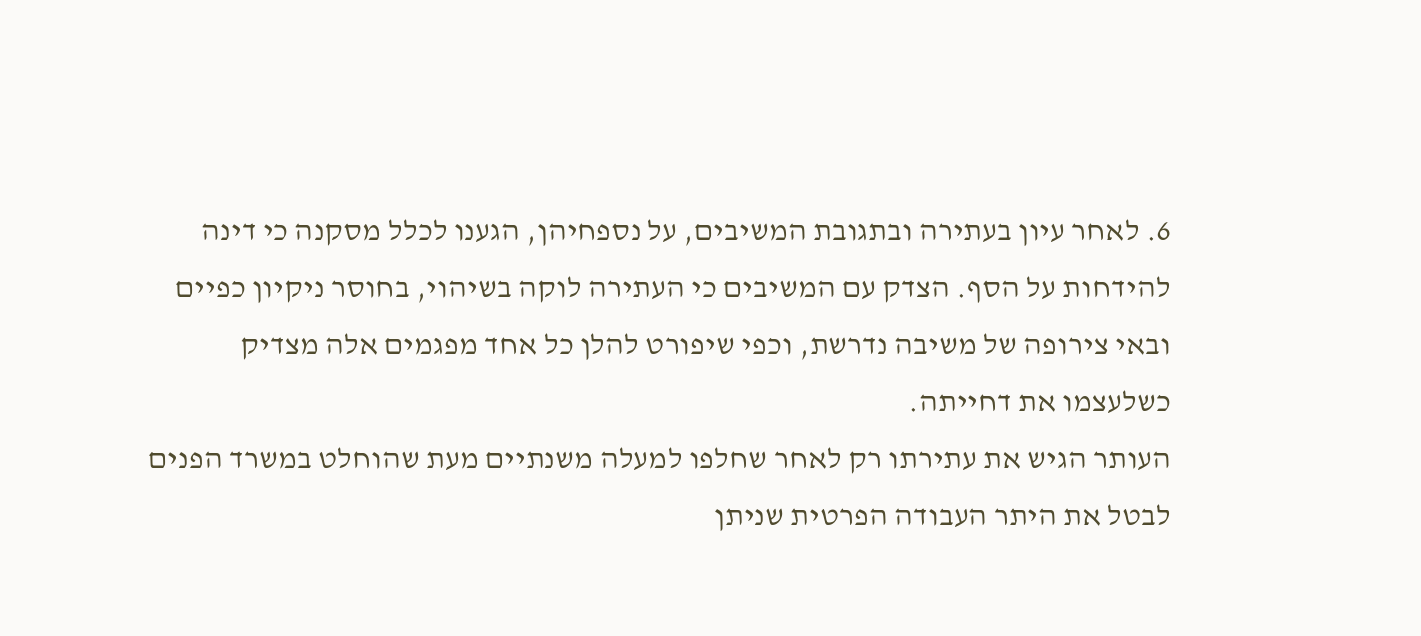6. לאחר עיון בעתירה ובתגובת המשיבים, על נספחיהן, הגענו לכלל מסקנה כי דינה להידחות על הסף. הצדק עם המשיבים כי העתירה לוקה בשיהוי, בחוסר ניקיון כפיים ובאי צירופה של משיבה נדרשת, וכפי שיפורט להלן כל אחד מפגמים אלה מצדיק כשלעצמו את דחייתה.
העותר הגיש את עתירתו רק לאחר שחלפו למעלה משנתיים מעת שהוחלט במשרד הפנים לבטל את היתר העבודה הפרטית שניתן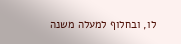לו, ובחלוף למעלה משנה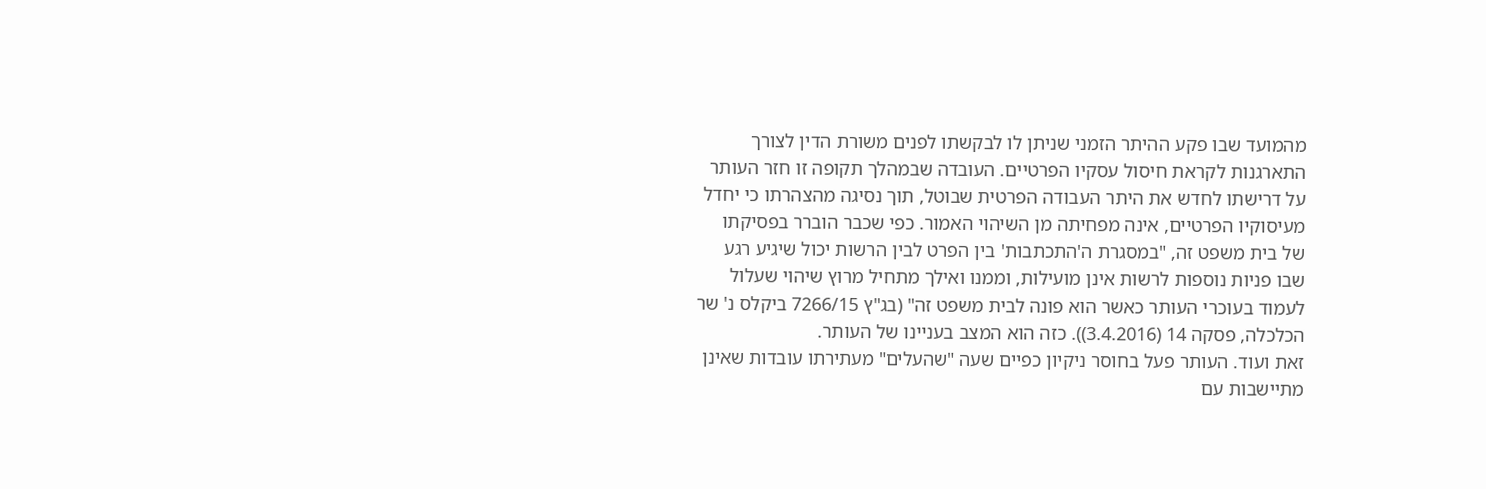מהמועד שבו פקע ההיתר הזמני שניתן לו לבקשתו לפנים משורת הדין לצורך התארגנות לקראת חיסול עסקיו הפרטיים. העובדה שבמהלך תקופה זו חזר העותר על דרישתו לחדש את היתר העבודה הפרטית שבוטל, תוך נסיגה מהצהרתו כי יחדל מעיסוקיו הפרטיים, אינה מפחיתה מן השיהוי האמור. כפי שכבר הוברר בפסיקתו של בית משפט זה, "במסגרת ה'התכתבות' בין הפרט לבין הרשות יכול שיגיע רגע שבו פניות נוספות לרשות אינן מועילות, וממנו ואילך מתחיל מרוץ שיהוי שעלול לעמוד בעוכרי העותר כאשר הוא פונה לבית משפט זה" (בג"ץ 7266/15 ביקלס נ' שר הכלכלה, פסקה 14 (3.4.2016)). כזה הוא המצב בעניינו של העותר.
זאת ועוד. העותר פעל בחוסר ניקיון כפיים שעה "שהעלים" מעתירתו עובדות שאינן מתיישבות עם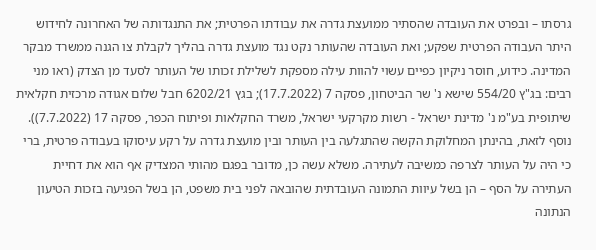גרסתו – ובפרט את העובדה שהסתיר ממועצת גדרה את עבודתו הפרטית; את התנגדותה של האחרונה לחידוש היתר העבודה הפרטית שפקע; ואת העובדה שהעותר נקט נגד מועצת גדרה בהליך לקבלת צו הגנה ממשרד מבקר המדינה. כידוע, חוסר ניקיון כפיים עשוי להוות עילה מספקת לשלילת זכותו של העותר לסעד מן הצדק (ראו מני רבים: בג"ץ 554/20 שישא נ' שר הביטחון, פסקה 7 (17.7.2022); בגץ 6202/21 חבל שלום אגודה מרכזית חקלאית שיתופית בע"מ נ' מדינת ישראל - רשות מקרקעי ישראל, משרד החקלאות ופיתוח הכפר, פסקה 17 (7.7.2022)). נוסף לזאת, בהינתן המחלוקת הקשה שהתגלעה בין העותר ובין מועצת גדרה על רקע עיסוקו בעבודה פרטית, ברי כי היה על העותר לצרפה כמשיבה לעתירה. משלא עשה כן, מדובר בפגם מהותי המצדיק אף הוא את דחיית העתירה על הסף – הן בשל עיוות התמונה העובדתית שהובאה לפני בית משפט, הן בשל הפגיעה בזכות הטיעון הנתונה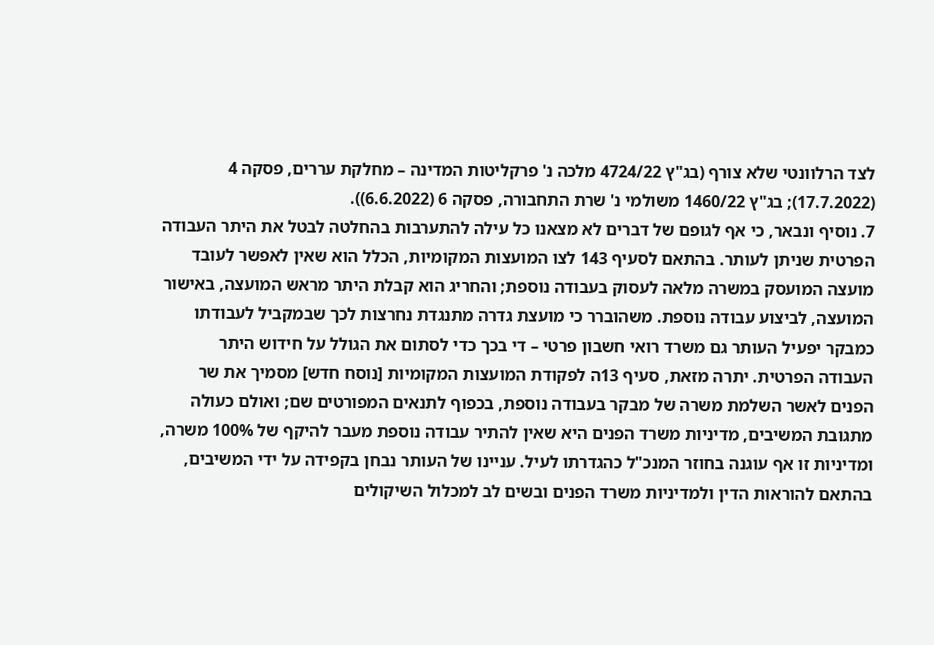לצד הרלוונטי שלא צורף (בג"ץ 4724/22 מלכה נ' פרקליטות המדינה – מחלקת עררים, פסקה 4 (17.7.2022); בג"ץ 1460/22 משולמי נ' שרת התחבורה, פסקה 6 (6.6.2022)).
7. נוסיף ונבאר, כי אף לגופם של דברים לא מצאנו כל עילה להתערבות בהחלטה לבטל את היתר העבודה הפרטית שניתן לעותר. בהתאם לסעיף 143 לצו המועצות המקומיות, הכלל הוא שאין לאפשר לעובד מועצה המועסק במשרה מלאה לעסוק בעבודה נוספת; והחריג הוא קבלת היתר מראש המועצה, באישור המועצה, לביצוע עבודה נוספת. משהוברר כי מועצת גדרה מתנגדת נחרצות לכך שבמקביל לעבודתו כמבקר יפעיל העותר גם משרד רואי חשבון פרטי – די בכך כדי לסתום את הגולל על חידוש היתר העבודה הפרטית. יתרה מזאת, סעיף 13ה לפקודת המועצות המקומיות [נוסח חדש] מסמיך את שר הפנים לאשר השלמת משרה של מבקר בעבודה נוספת, בכפוף לתנאים המפורטים שם; ואולם כעולה מתגובת המשיבים, מדיניות משרד הפנים היא שאין להתיר עבודה נוספת מעבר להיקף של 100% משרה, ומדיניות זו אף עוגנה בחוזר המנכ"ל כהגדרתו לעיל. עניינו של העותר נבחן בקפידה על ידי המשיבים, בהתאם להוראות הדין ולמדיניות משרד הפנים ובשים לב למכלול השיקולים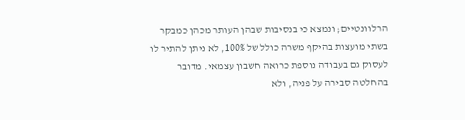הרלוונטיים; ונמצא כי בנסיבות שבהן העותר מכהן כמבקר בשתי מועצות בהיקף משרה כולל של 100%, לא ניתן להתיר לו לעסוק גם בעבודה נוספת כרואה חשבון עצמאי. מדובר בהחלטה סבירה על פניה, ולא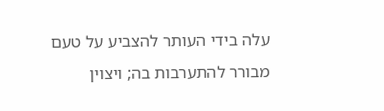עלה בידי העותר להצביע על טעם מבורר להתערבות בה; ויצוין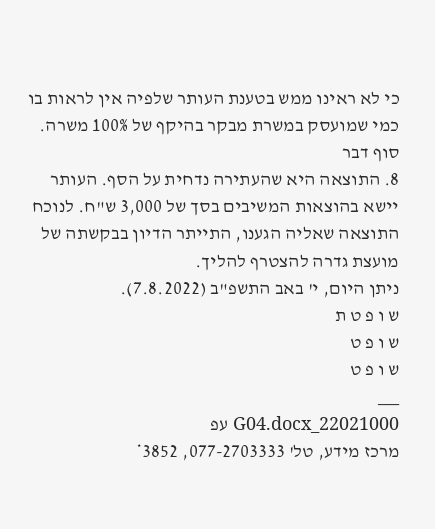כי לא ראינו ממש בטענת העותר שלפיה אין לראות בו כמי שמועסק במשרת מבקר בהיקף של 100% משרה.
סוף דבר
8. התוצאה היא שהעתירה נדחית על הסף. העותר יישא בהוצאות המשיבים בסך של 3,000 ש"ח. לנוכח התוצאה שאליה הגענו, התייתר הדיון בבקשתה של מועצת גדרה להצטרף להליך.
ניתן היום, י' באב התשפ"ב (7.8.2022).
ש ו פ ט ת
ש ו פ ט
ש ו פ ט
___
22021000_G04.docx עפ
מרכז מידע, טל' 077-2703333, 3852*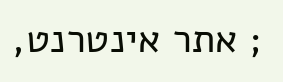; אתר אינטרנט,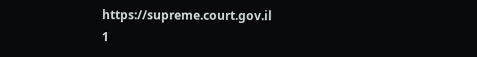https://supreme.court.gov.il
1